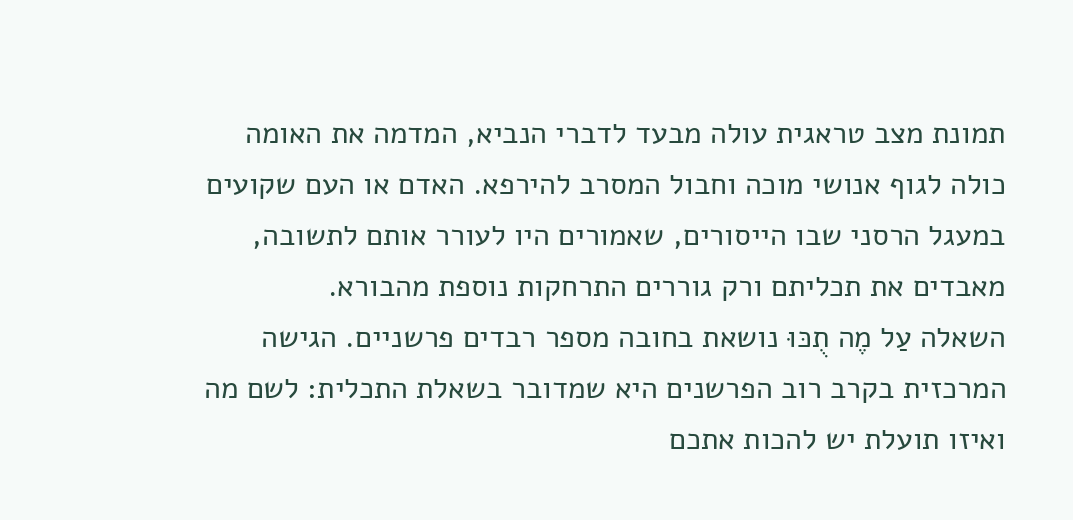תמונת מצב טראגית עולה מבעד לדברי הנביא, המדמה את האומה כולה לגוף אנושי מוכה וחבול המסרב להירפא. האדם או העם שקועים במעגל הרסני שבו הייסורים, שאמורים היו לעורר אותם לתשובה, מאבדים את תכליתם ורק גוררים התרחקות נוספת מהבורא.
השאלה עַל מֶה תֻכּוּ נושאת בחובה מספר רבדים פרשניים. הגישה המרכזית בקרב רוב הפרשנים היא שמדובר בשאלת התכלית: לשם מה ואיזו תועלת יש להכות אתכם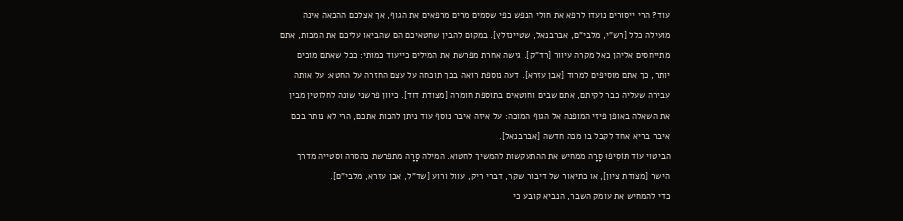עוד? הרי ייסורים נועדו לרפא את חולי הנפש כפי שסמים מרים מרפאים את הגוף, אך אצלכם ההכאה אינה מועילה כלל [רש"י, מלבי"ם, אברבנאל, שטיינזלץ]. במקום להבין שחטאיכם הם שהביאו עליכם את המכות, אתם מתייחסים אליהן כאל מקרה עיוור [רד"ק]. גישה אחרת מפרשת את המילים כייעוד כמותי: ככל שאתם מוכים יותר, כך אתם מוסיפים למרוד [אבן עזרא]. דעה נוספת רואה בכך תוכחה על עצם החזרה על החטא: על אותה עבירה שעליה כבר לקיתם, אתם שבים וחוטאים בתוספת חומרה [מצודת דוד]. כיוון פרשני שונה לחלוטין מבין את השאלה באופן פיזי המופנה אל הגוף המוכה: על איזה איבר נוסף עוד ניתן להכות אתכם, הרי לא נותר בכם איבר בריא אחד לקבל בו מכה חדשה [אברבנאל].
הביטוי עוֹד תּוֹסִיפוּ סָרָה ממחיש את ההתעקשות להמשיך לחטוא. המילה סָרָה מתפרשת כהסרה וסטייה מדרך הישר [מצודת ציון], או כתיאור של דיבור שקר, דברי ריק, עוול ורוע [שד"ל, אבן עזרא, מלבי"ם].
כדי להמחיש את עומק השבר, הנביא קובע כי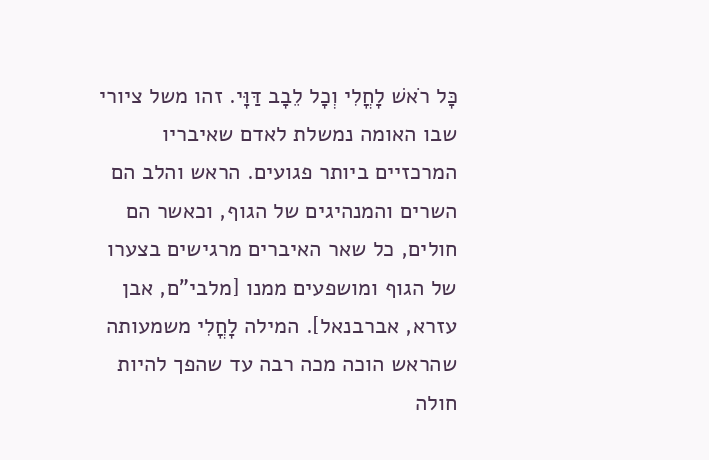כָּל רֹאשׁ לָחֳלִי וְכָל לֵבָב דַּוָּי. זהו משל ציורי שבו האומה נמשלת לאדם שאיבריו המרכזיים ביותר פגועים. הראש והלב הם השרים והמנהיגים של הגוף, וכאשר הם חולים, כל שאר האיברים מרגישים בצערו של הגוף ומושפעים ממנו [מלבי"ם, אבן עזרא, אברבנאל]. המילה לָחֳלִי משמעותה שהראש הוכה מכה רבה עד שהפך להיות חולה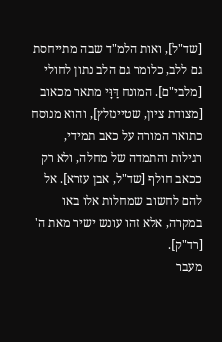[שד"ל], ואות הלמ"ד שבה מתייחסת גם ללב, כלומר גם הלב נתון לחולי [מלבי"ם]. המונח דַּוָּי מתאר מכאוב [מצודת ציון, שטיינזלץ], והוא מנוסח כתואר המורה על כאב תמידי, רגילות והתמדה של מחלה, ולא רק ככאב חולף [שד"ל, אבן עזרא]. אל להם לחשוב שמחלות אלו באו במקרה, אלא זהו עונש ישיר מאת ה' [רד"ק].
מעבר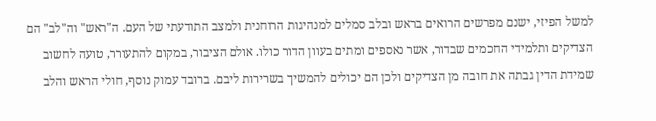למשל הפיזי, ישנם מפרשים הרואים בראש ובלב סמלים למנהיגות הרוחנית ולמצב התודעתי של העם. ה"ראש" וה"לב" הם הצדיקים ותלמידי החכמים שבדור, אשר נאספים ומתים בעוון הדור כולו. אולם הציבור, במקום להתעורר, טועה לחשוב שמידת הדין גבתה את חובה מן הצדיקים ולכן הם יכולים להמשיך בשרירות ליבם. ברובד עמוק נוסף, חולי הראש והלב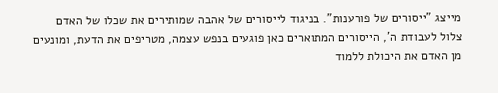מייצג "ייסורים של פורענות". בניגוד לייסורים של אהבה שמותירים את שכלו של האדם צלול לעבודת ה', הייסורים המתוארים כאן פוגעים בנפש עצמה, מטריפים את הדעת, ומונעים מן האדם את היכולת ללמוד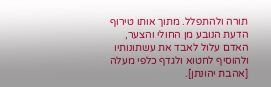תורה ולהתפלל. מתוך אותו טירוף הדעת הנובע מן החולי והצער, האדם עלול לאבד את עשתונותיו ולהוסיף לחטוא ולגדף כלפי מעלה [אהבת יהונתן].